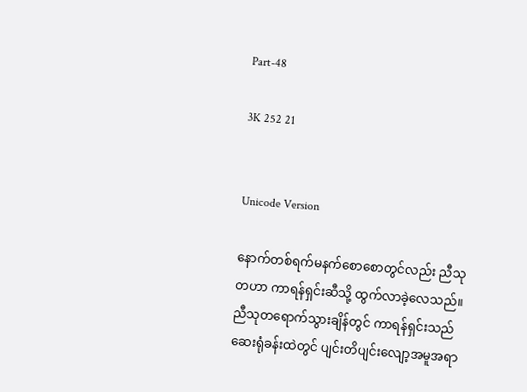Part-48

3K 252 21


Unicode Version

နောက်တစ်ရက်မနက်စောစောတွင်လည်း ညီသုတဟာ ကာရန်ရှင်းဆီသို့ ထွက်လာခဲ့လေသည်။ ညီသုတရောက်သွားချိန်တွင် ကာရန်ရှင်းသည် ဆေးရုံခန်းထဲတွင် ပျင်းတိပျင်းလျော့အမူအရာ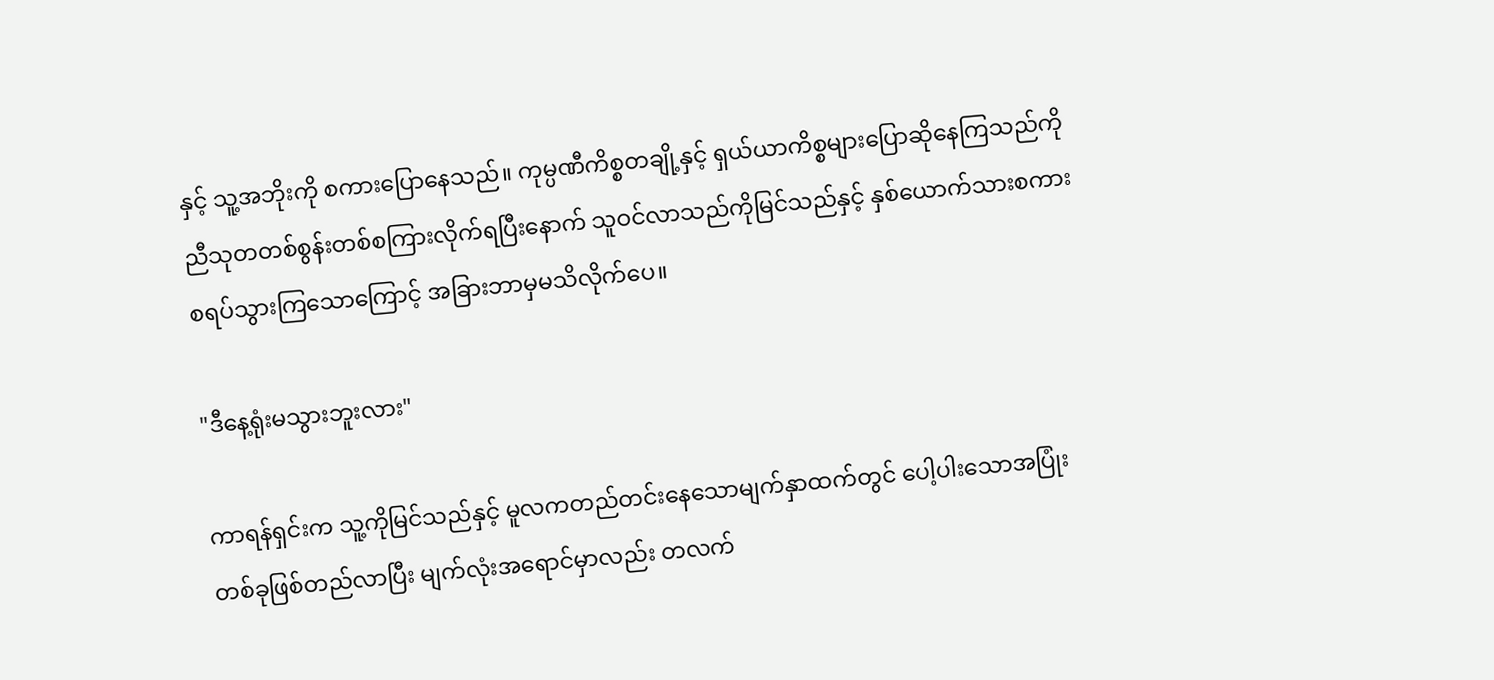နှင့် သူ့အဘိုးကို စကားပြောနေသည်။ ကုမ္ပဏီကိစ္စတချို့နှင့် ရှယ်ယာကိစ္စများပြောဆိုနေကြသည်ကို ညီသုတတစ်စွန်းတစ်စကြားလိုက်ရပြီးနောက် သူဝင်လာသည်ကိုမြင်သည်နှင့် နှစ်ယောက်သားစကားစရပ်သွားကြသောကြောင့် အခြားဘာမှမသိလိုက်ပေ။

"ဒီနေ့ရုံးမသွားဘူးလား"

ကာရန်ရှင်းက သူ့ကိုမြင်သည်နှင့် မူလကတည်တင်းနေသောမျက်နှာထက်တွင် ပေါ့ပါးသောအပြုံးတစ်ခုဖြစ်တည်လာပြီး မျက်လုံးအရောင်မှာလည်း တလက်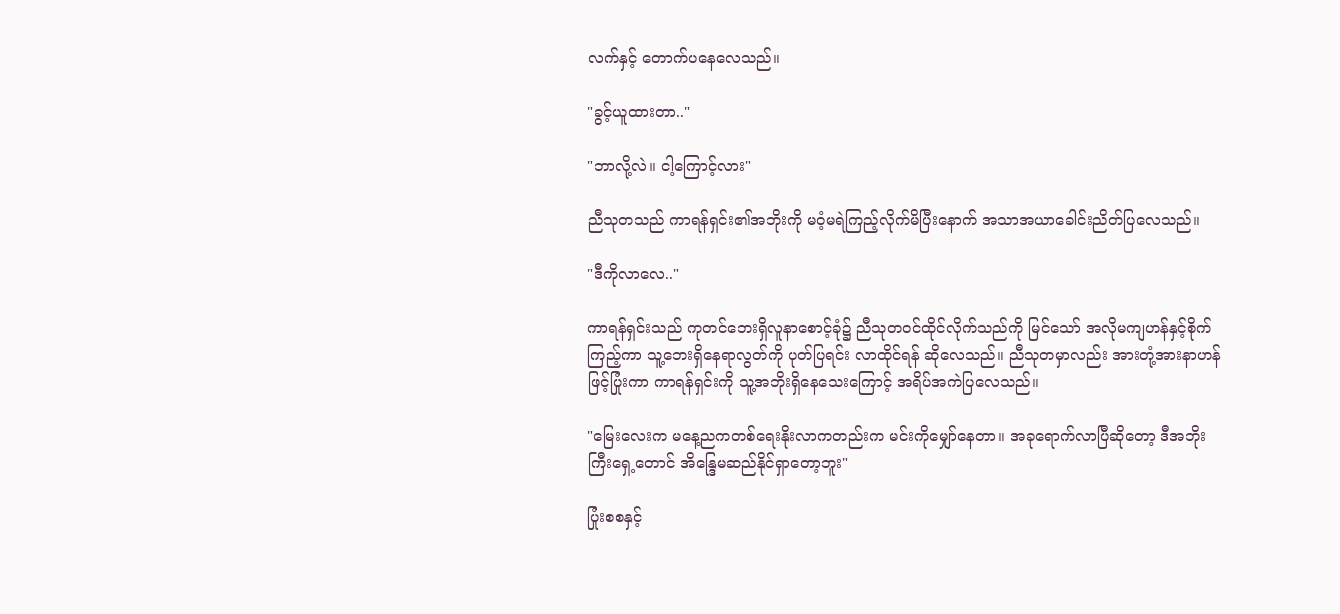လက်နှင့် တောက်ပနေလေသည်။

"ခွင့်ယူထားတာ.."

"ဘာလို့လဲ။ ငါ့ကြောင့်လား"

ညီသုတသည် ကာရန်ရှင်း၏အဘိုးကို မဝံ့မရဲကြည့်လိုက်မိပြီးနောက် အသာအယာခေါင်းညိတ်ပြလေသည်။

"ဒီကိုလာလေ.."

ကာရန်ရှင်းသည် ကုတင်ဘေးရှိလူနာစောင့်ခုံ၌ ညီသုတဝင်ထိုင်လိုက်သည်ကို မြင်သော် အလိုမကျဟန်နှင့်စိုက်ကြည့်ကာ သူ့ဘေးရှိနေရာလွတ်ကို ပုတ်ပြရင်း လာထိုင်ရန် ဆိုလေသည်။ ညီသုတမှာလည်း အားတုံ့အားနာဟန်ဖြင့်ပြုံးကာ ကာရန်ရှင်းကို သူ့အဘိုးရှိနေသေးကြောင့် အရိပ်အကဲပြလေသည်။

"မြေးလေးက မနေ့ညကတစ်ရေးနိုးလာကတည်းက မင်းကိုမျှော်နေတာ။ အခုရောက်လာပြီဆိုတော့ ဒီအဘိုးကြီးရှေ့တောင် အိန္ဒြေမဆည်နိုင်ရှာတော့ဘူး"

ပြုံးစစနှင့်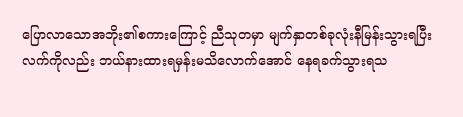ပြောလာသောအဘိုး၏စကားကြောင့် ညီသုတမှာ မျက်နှာတစ်ခုလုံးနီမြန်းသွားရပြီး လက်ကိုလည်း ဘယ်နားထားရမှန်းမသိလောက်အောင် နေရခက်သွားရသ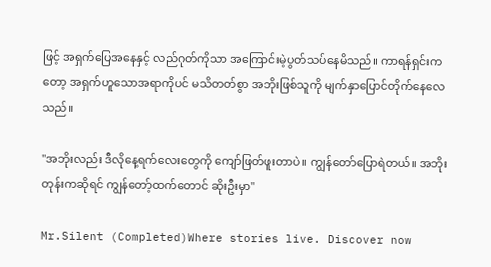ဖြင့် အရှက်ပြေအနေနှင့် လည်ဂုတ်ကိုသာ အကြောင်းမဲ့ပွတ်သပ်နေမိသည်။ ကာရန်ရှင်းကတော့ အရှက်ဟူသောအရာကိုပင် မသိတတ်စွာ အဘိုးဖြစ်သူကို မျက်နှာပြောင်တိုက်နေလေသည်။

"အဘိုးလည်း ဒီလိုနေ့ရက်လေးတွေကို ကျော်ဖြတ်ဖူးတာပဲ။ ကျွန်တော်ပြောရဲတယ်။ အဘိုးတုန်းကဆိုရင် ကျွန်တော့်ထက်တောင် ဆိုးဦးမှာ"

Mr.Silent (Completed)Where stories live. Discover now